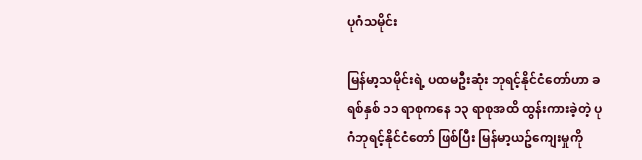ပုဂံသမိုင်း

မြန်မာ့သမိုင်းရဲ့ ပထမဦးဆုံး ဘုရင့်နိုင်ငံတော်ဟာ ခရစ်နှစ် ၁၁ ရာစုကနေ ၁၃ ရာစုအထိ ထွန်းကားခဲ့တဲ့ ပုဂံဘုရင့်နိုင်ငံတော် ဖြစ်ပြီး မြန်မာ့ယဥ်ကျေးမှုကို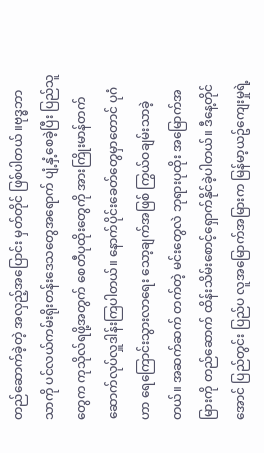တည်ဆောက်ခဲ့တဲ့ အလှည့်အပြောင်း မှတ်တိုင် ဖြစ်ပါတယ် ။ဗုဒ္ဓဘာသာကို ပင်လယ်ကမ်းရိုးတန်းဒေသတွေအရောက် ပျံ့နှံ့စေခဲ့ပြီး ပြည်သူတွေက ကုသိုလ်ရဖို့အတွက် စေတီပုထိုးတွေကို အားကြိုးမာန်တက် ဆောက်လုပ်လှူဒါန်းကြပါတယ်။ နောက်ပိုင်းခေတ်တွေမှာတောင် ပုဂံဟာ ရေကြောင်းသွားလာရေး သော့ချက်အဖြစ် ကြွယ်ဝချမ်းသာခဲ့တယ်။ အဆက်ဆက် တက်တဲ့ မင်းတွေလဲ ဘုရားပုထိုး အမြောက်အမြားကို တည်ဆောက် ထိန်းသိမ်းစောင့်ရှောက်နိုင်ခဲ့ပါတယ်။ ဒီနေ့တိုင်အောင် ပြည်တွင်း ပြည်ပ လူအမြောက်အမြားက မြန်မာ့ယဥ်ကျေးမှုရဲ့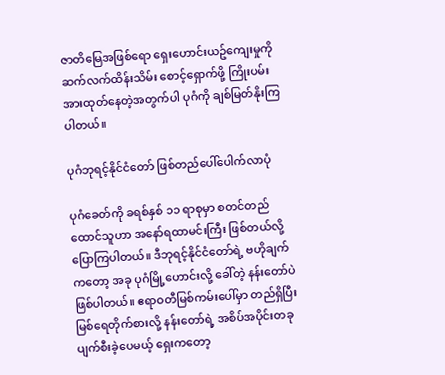ဇာတိမြေအဖြစ်ရော ရှေးဟောင်းယဥ်ကျေးမှုကို ဆက်လက်ထိန်းသိမ်း စောင့်ရှောက်ဖို့ ကြိုးပမ်းအားထုတ်နေတဲ့အတွက်ပါ ပုဂံကို ချစ်မြတ်နိုးကြပါတယ်။

ပုဂံဘုရင့်နိုင်ငံတော် ဖြစ်တည်ပေါ်ပေါက်လာပုံ

ပုဂံခေတ်ကို ခရစ်နှစ် ၁၁ ရာစုမှာ စတင်တည်ထောင်သူဟာ အနော်ရထာမင်းကြီး ဖြစ်တယ်လို့ ပြောကြပါတယ်။ ဒီဘုရင့်နိုင်ငံတော်ရဲ့ ဗဟိုချက်ကတော့ အခု ပုဂံမြို့ဟောင်းလို့ ခေါ်တဲ့ နန်းတော်ပဲ ဖြစ်ပါတယ်။ ဧရာဝတီမြစ်ကမ်းပေါ်မှာ တည်ရှိပြီး မြစ်ရေတိုက်စားလို့ နန်းတော်ရဲ့ အစိပ်အပိုင်းတခု ပျက်စီးခဲ့ပေမယ့် ရှေးကတော့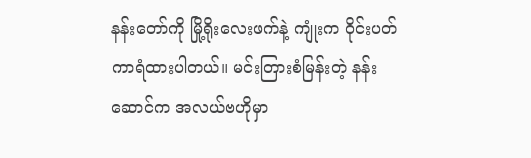နန်းတော်ကို မြို့ရိုးလေးဖက်နဲ့ ကျုံးက ဝိုင်းပတ်ကာရံထားပါတယ်။ မင်းတြားစံမြန်းတဲ့ နန်းဆောင်က အလယ်ဗဟိုမှာ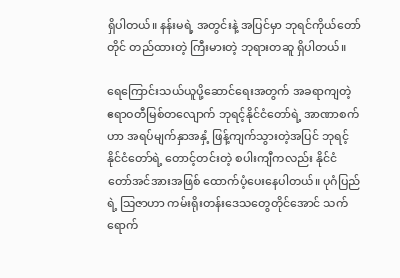ရှိပါတယ်။ နန်းမရဲ့ အတွင်းနဲ့ အပြင်မှာ ဘုရင်ကိုယ်တော်တိုင် တည်ထားတဲ့ ကြီးမားတဲ့ ဘုရားတဆူ ရှိပါတယ်။

ရေကြောင်းသယ်ယူပို့ဆောင်ရေးအတွက် အခရာကျတဲ့ ဧရာဝတီမြစ်တလျောက် ဘုရင့်နိုင်ငံတော်ရဲ့ အာဏာစက်ဟာ အရပ်မျက်နှာအနှံ့ ဖြန့်ကျက်သွားတဲ့အပြင် ဘုရင့်နိုင်ငံတော်ရဲ့ တောင့်တင်းတဲ့ စပါးကျီကလည်း နိုင်ငံတော်အင်အားအဖြစ် ထောက်ပံ့ပေးနေပါတယ်။ ပုဂံပြည်ရဲ့ သြဇာဟာ ကမ်းရိုးတန်းဒေသတွေတိုင်အောင် သက်ရောက်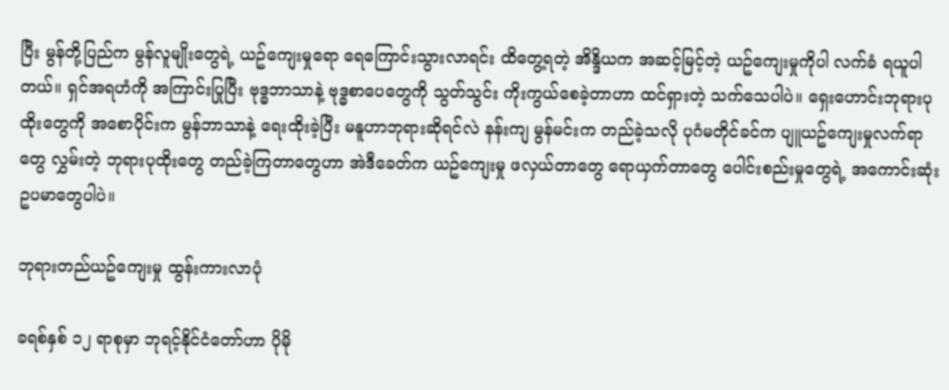ပြီး မွန်တို့ပြည်က မွန်လူမျိုးတွေရဲ့ ယဥ်ကျေးမှုရော ရေကြောင်းသွားလာရင်း ထိတွေ့ရတဲ့ အိန္ဒိယက အဆင့်မြင့်တဲ့ ယဥ်ကျေးမှုကိုပါ လက်ခံ ရယူပါတယ်။ ရှင်အရဟံကို အကြာင်းပြုပြီး ဗုဒ္ဓဘာသာနဲ့ ဗုဒ္ဓစာပေတွေကို သွတ်သွင်း ကိုးကွယ်စေခဲ့တာဟာ ထင်ရှားတဲ့ သက်သေပါပဲ။ ရှေးဟောင်းဘုရားပုထိုးတွေကို အစောပိုင်းက မွန်ဘာသာနဲ့ ရေးထိုးခဲ့ပြီး မနူဟာဘုရားဆိုရင်လဲ နန်းကျ မွန်မင်းက တည်ခဲ့သလို ပုဂံမတိုင်ခင်က ပျူယဥ်ကျေးမှုလက်ရာတွေ လွှမ်းတဲ့ ဘုရားပုထိုးတွေ တည်ခဲ့ကြတာတွေဟာ အဲဒီခေတ်က ယဥ်ကျေးမှု ဖလှယ်တာတွေ ရောယှက်တာတွေ ပေါင်းစည်းမှုတွေရဲ့ အကောင်းဆုံး ဥပမာတွေပါပဲ။

ဘုရားတည်ယဥ်ကျေးမှု ထွန်းကားလာပုံ

ခရစ်နှစ် ၁၂ ရာစုမှာ ဘုရင့်နိုင်ငံတော်ဟာ ပိုမို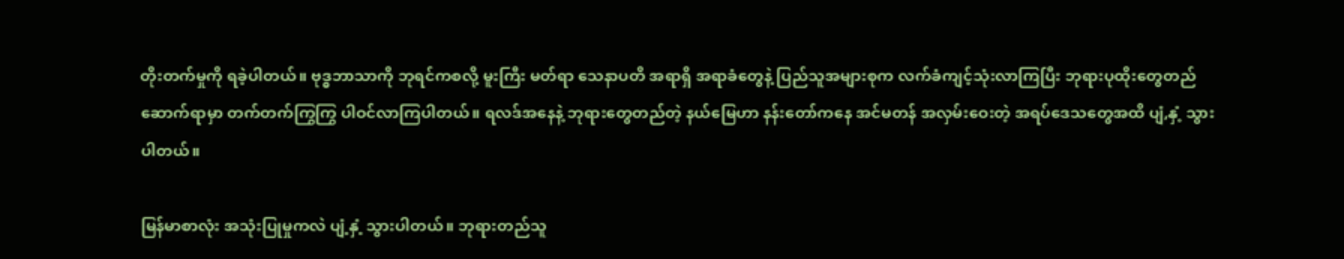တိုးတက်မှုကို ရခဲ့ပါတယ်။ ဗုဒ္ဓဘာသာကို ဘုရင်ကစလို့ မူးကြီး မတ်ရာ သေနာပတိ အရာရှိ အရာခံတွေနဲ့ ပြည်သူအများစုက လက်ခံကျင့်သုံးလာကြပြီး ဘုရားပုထိုးတွေတည်ဆောက်ရာမှာ တက်တက်ကြွကြွ ပါဝင်လာကြပါတယ်။ ရလဒ်အနေနဲ့ ဘုရားတွေတည်တဲ့ နယ်မြေဟာ နန်းတော်ကနေ အင်မတန် အလှမ်းဝေးတဲ့ အရပ်ဒေသတွေအထိ ပျံ,နှံ့ သွားပါတယ်။

မြန်မာစာလုံး အသုံးပြုမှုကလဲ ပျံ့နှံ့ သွားပါတယ်။ ဘုရားတည်သူ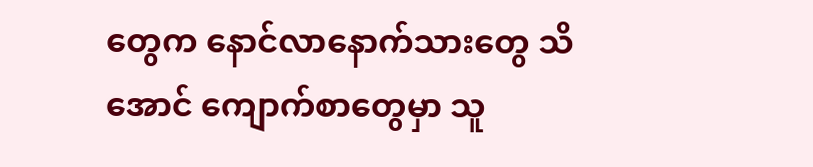တွေက နောင်လာနောက်သားတွေ သိအောင် ကျောက်စာတွေမှာ သူ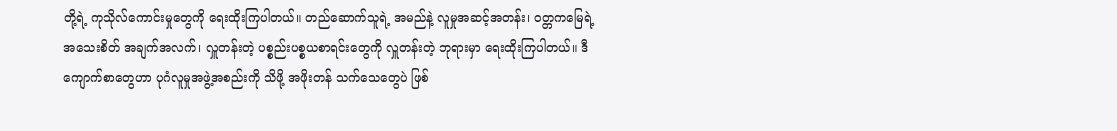တို့ရဲ့ ကုသိုလ်ကောင်းမှုတွေကို ရေးထိုးကြပါတယ်။ တည်ဆောက်သူရဲ့ အမည်နဲ့ လူမှုအဆင့်အတန်း၊ ဝတ္တကမြေရဲ့ အသေးစိတ် အချက်အလက်၊ လှူတန်းတဲ့ ပစ္စည်းပစ္စယစာရင်းတွေကို လှူတန်းတဲ့ ဘုရားမှာ ရေးထိုးကြပါတယ်။ ဒီကျောက်စာတွေဟာ ပုဂံလူမှုအဖွဲ့အစည်းကို သိဖို့ အဖိုးတန် သက်သေတွေပဲ ဖြစ်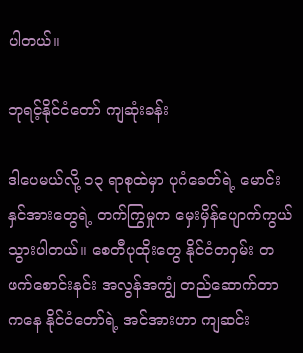ပါတယ်။

ဘုရင့်နိုင်ငံတော် ကျဆုံးခန်း

ဒါပေမယ်လို့ ၁၃ ရာစုထဲမှာ ပုဂံခေတ်ရဲ့ မောင်းနှင်အားတွေရဲ့ တက်ကြွမှုက မှေးမှိန်ပျောက်ကွယ်သွားပါတယ်။ စေတီပုထိုးတွေ နိုင်ငံတဝှမ်း တဖက်စောင်းနင်း အလွန်အကျွံ တည်ဆောက်တာကနေ နိုင်ငံတော်ရဲ့ အင်အားဟာ ကျဆင်း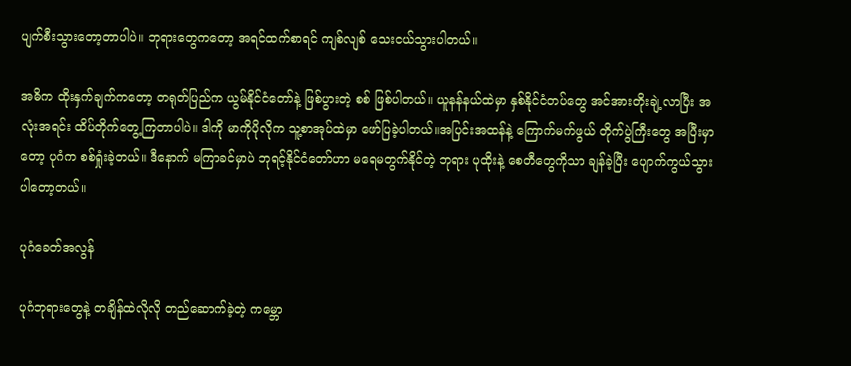ပျက်စီးသွားတော့တာပါပဲ။ ဘုရားတွေကတော့ အရင်ထက်စာရင် ကျစ်လျစ် သေးငယ်သွားပါတယ်။

အဓိက ထိုးနှက်ချက်ကတော့ တရုတ်ပြည်က ယွမ်နိုင်ငံတော်နဲ့ ဖြစ်ပွားတဲ့ စစ် ဖြစ်ပါတယ်။ ယူနန်နယ်ထဲမှာ နှစ်နိုင်ငံတပ်တွေ အင်အားတိုးချဲ့လာပြီး အလုံးအရင်း ထိပ်တိုက်တွေ့ကြတာပါပဲ။ ဒါကို မာကိုပိုလိုက သူ့စာအုပ်ထဲမှာ ဖော်ပြခဲ့ပါတယ်။အပြင်းအထန်နဲ့ ကြောက်မက်ဖွယ် တိုက်ပွဲကြီးတွေ အပြီးမှာတော့ ပုဂံက စစ်ရှုံးခဲ့တယ်။ ဒီနောက် မကြာခင်မှာပဲ ဘုရင့်နိုင်ငံတော်ဟာ မရေမတွက်နိုင်တဲ့ ဘုရား ပုထိုးနဲ့ စေတီတွေကိုသာ ချန်ခဲ့ပြီး ပျောက်ကွယ်သွားပါတော့တယ်။

ပုဂံခေတ်အလွန်

ပုဂံဘုရားတွေနဲ့ တချိန်ထဲလိုလို တည်ဆောက်ခဲ့တဲ့ ကမ္ဘော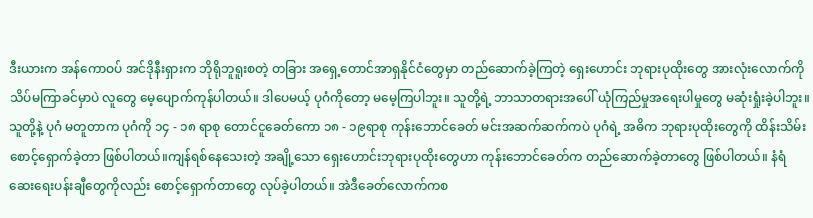ဒီးယားက အန်ကောဝပ် အင်ဒိုနီးရှားက ဘိုရိုဘူရူးစတဲ့ တခြား အရှေ့တောင်အာရှနိုင်ငံတွေမှာ တည်ဆောက်ခဲ့ကြတဲ့ ရှေးဟောင်း ဘုရားပုထိုးတွေ အားလုံးလောက်ကို သိပ်မကြာခင်မှာပဲ လူတွေ မေ့ပျောက်ကုန်ပါတယ်။ ဒါပေမယ့် ပုဂံကိုတော့ မမေ့ကြပါဘူး။ သူတို့ရဲ့ ဘာသာတရားအပေါ် ယုံကြည်မှုအရေးပါမှုတွေ မဆုံးရှုံးခဲ့ပါဘူး။ သူတို့နဲ့ ပုဂံ မတူတာက ပုဂံကို ၁၄ - ၁၈ ရာစု တောင်ငူခေတ်ကော ၁၈ - ၁၉ရာစု ကုန်းဘောင်ခေတ် မင်းအဆက်ဆက်ကပဲ ပုဂံရဲ့ အဓိက ဘုရားပုထိုးတွေကို ထိန်းသိမ်း စောင့်ရှောက်ခဲ့တာ ဖြစ်ပါတယ်။ကျန်ရစ်နေသေးတဲ့ အချို့သော ရှေးဟောင်းဘုရားပုထိုးတွေဟာ ကုန်းဘောင်ခေတ်က တည်ဆောက်ခဲ့တာတွေ ဖြစ်ပါတယ်။ နံရံ ဆေးရေးပန်းချီတွေကိုလည်း စောင့်ရှောက်တာတွေ လုပ်ခဲ့ပါတယ်။ အဲဒီခေတ်လောက်ကစ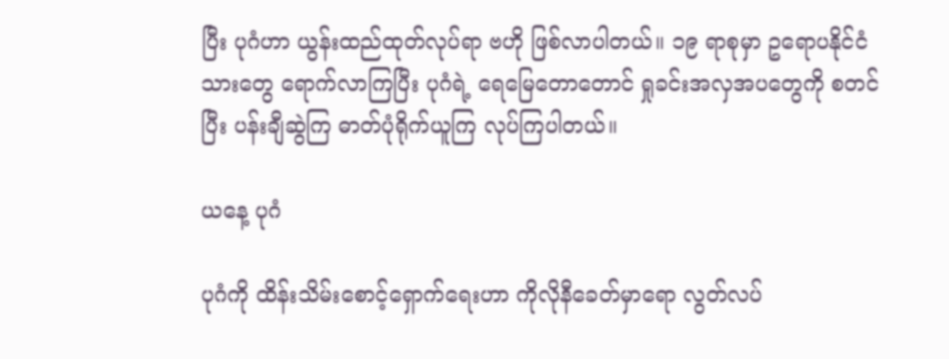ပြီး ပုဂံဟာ ယွန်းထည်ထုတ်လုပ်ရာ ဗဟို ဖြစ်လာပါတယ်။ ၁၉ ရာစုမှာ ဥရောပနိုင်ငံသားတွေ ရောက်လာကြပြီး ပုဂံရဲ့ ရေမြေတောတောင် ရှုခင်းအလှအပတွေကို စတင်ပြီး ပန်းချီဆွဲကြ ဓာတ်ပုံရိုက်ယူကြ လုပ်ကြပါတယ်။

ယနေ့ ပုဂံ

ပုဂံကို ထိန်းသိမ်းစောင့်ရှောက်ရေးဟာ ကိုလိုနီခေတ်မှာရော လွတ်လပ်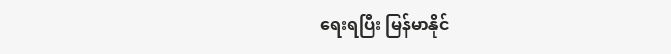ရေးရပြီး မြန်မာနိုင်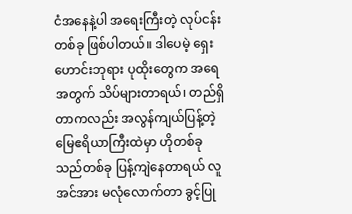ငံအနေနဲ့ပါ အရေးကြီးတဲ့ လုပ်ငန်းတစ်ခု ဖြစ်ပါတယ်။ ဒါပေမဲ့ ရှေးဟောင်းဘုရား ပုထိုးတွေက အရေအတွက် သိပ်များတာရယ်၊ တည်ရှိတာကလည်း အလွန်ကျယ်ပြန့်တဲ့ မြေဧရိယာကြီးထဲမှာ ဟိုတစ်ခု သည်တစ်ခု ပြန့်ကျဲနေတာရယ် လူအင်အား မလုံလောက်တာ ခွင့်ပြု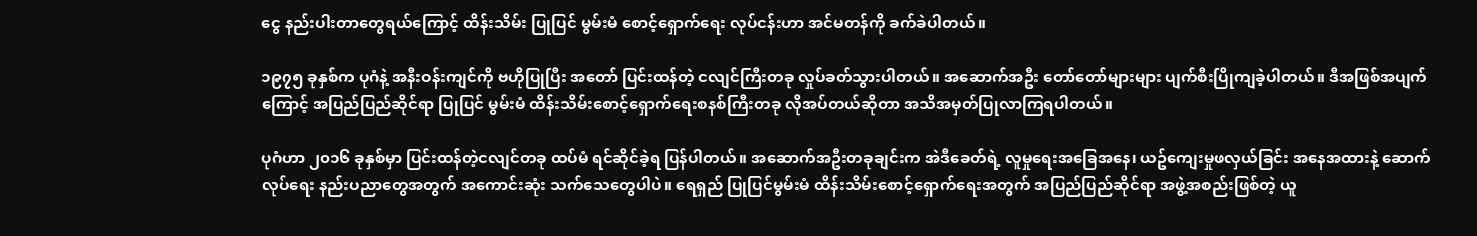ငွေ နည်းပါးတာတွေရယ်ကြောင့် ထိန်းသိမ်း ပြုပြင် မွမ်းမံ စောင့်ရှောက်ရေး လုပ်ငန်းဟာ အင်မတန်ကို ခက်ခဲပါတယ်။

၁၉၇၅ ခုနှစ်က ပုဂံနဲ့ အနီးဝန်းကျင်ကို ဗဟိုပြုပြီး အတော် ပြင်းထန်တဲ့ ငလျင်ကြီးတခု လှုပ်ခတ်သွားပါတယ်။ အဆောက်အဦး တော်တော်များများ ပျက်စီးပြိုကျခဲ့ပါတယ်။ ဒီအဖြစ်အပျက်ကြောင့် အပြည်ပြည်ဆိုင်ရာ ပြုပြင် မွမ်းမံ ထိန်းသိမ်းစောင့်ရှောက်ရေးစနစ်ကြီးတခု လိုအပ်တယ်ဆိုတာ အသိအမှတ်ပြုလာကြရပါတယ်။

ပုဂံဟာ ၂၀၁၆ ခုနှစ်မှာ ပြင်းထန်တဲ့ငလျင်တခု ထပ်မံ ရင်ဆိုင်ခဲ့ရ ပြန်ပါတယ်။ အဆောက်အဦးတခုချင်းက အဲဒီခေတ်ရဲ့ လူမှုရေးအခြေအနေ၊ ယဥ်ကျေးမှုဖလှယ်ခြင်း အနေအထားနဲ့ ဆောက်လုပ်ရေး နည်းပညာတွေအတွက် အကောင်းဆုံး သက်သေတွေပါပဲ။ ရေရှည် ပြုပြင်မွမ်းမံ ထိန်းသိမ်းစောင့်ရှောက်ရေးအတွက် အပြည်ပြည်ဆိုင်ရာ အဖွဲ့အစည်းဖြစ်တဲ့ ယူ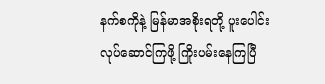နက်စကိုနဲ့ မြန်မာအစိုးရတို့ ပူးပေါင်းလုပ်ဆောင်ကြဖို့ ကြိုးပမ်းနေကြပြီ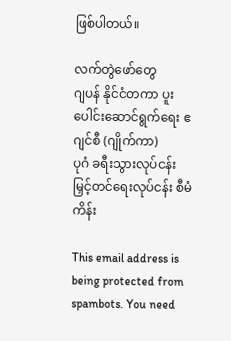ဖြစ်ပါတယ်။

လက်တွဲဖော်တွေ
ဂျပန် နိုင်ငံတကာ ပူးပေါင်းဆောင်ရွက်ရေး ဧဂျင်စီ (ဂျိုက်ကာ)
ပုဂံ ခရီးသွားလုပ်ငန်း မြှင့်တင်ရေးလုပ်ငန်း စီမံကိန်း

This email address is being protected from spambots. You need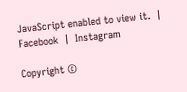JavaScript enabled to view it.  |  Facebook  |  Instagram

Copyright ©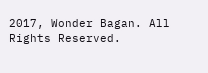2017, Wonder Bagan. All Rights Reserved.